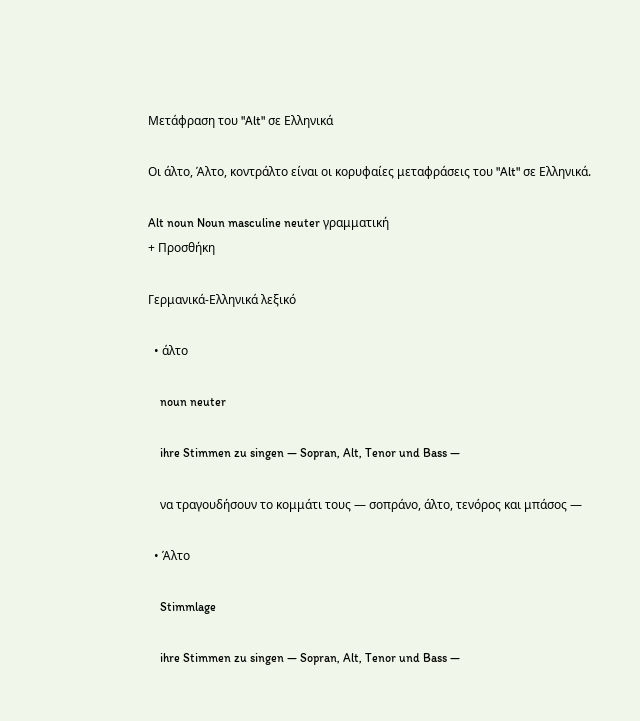Μετάφραση του "Alt" σε Ελληνικά

Οι άλτο, Άλτο, κοντράλτο είναι οι κορυφαίες μεταφράσεις του "Alt" σε Ελληνικά.

Alt noun Noun masculine neuter γραμματική
+ Προσθήκη

Γερμανικά-Ελληνικά λεξικό

  • άλτο

    noun neuter

    ihre Stimmen zu singen — Sopran, Alt, Tenor und Bass —

    να τραγουδήσουν το κομμάτι τους — σοπράνο, άλτο, τενόρος και μπάσος —

  • Άλτο

    Stimmlage

    ihre Stimmen zu singen — Sopran, Alt, Tenor und Bass —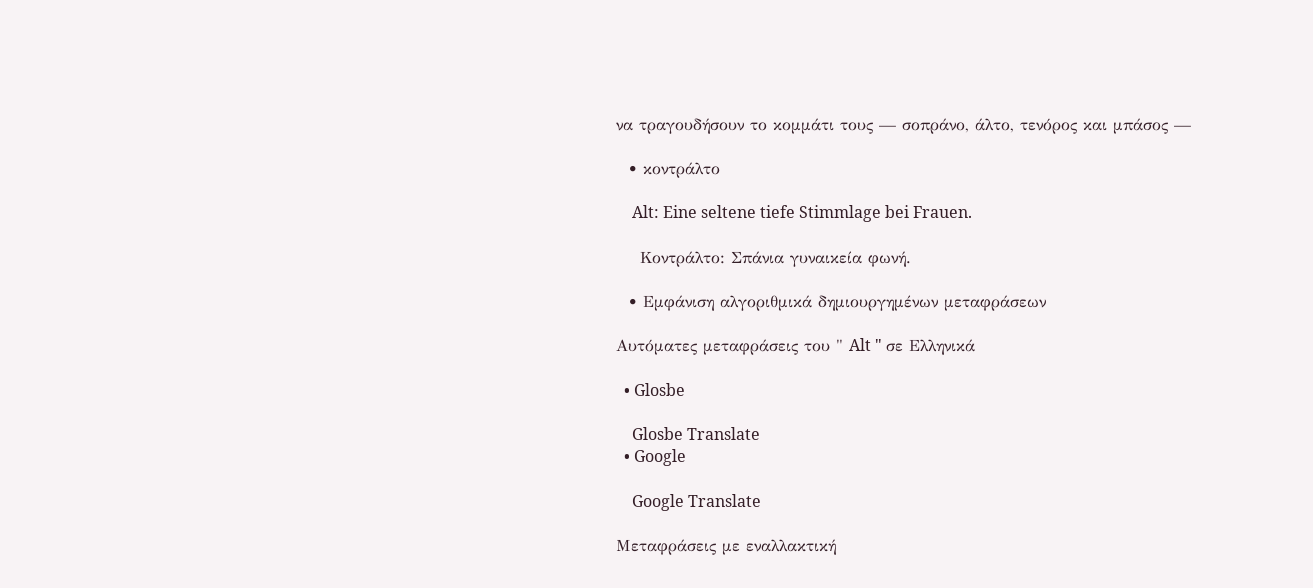να τραγουδήσουν το κομμάτι τους — σοπράνο, άλτο, τενόρος και μπάσος —

  • κοντράλτο

    Alt: Eine seltene tiefe Stimmlage bei Frauen.

    Κοντράλτο: Σπάνια γυναικεία φωνή.

  • Εμφάνιση αλγοριθμικά δημιουργημένων μεταφράσεων

Αυτόματες μεταφράσεις του " Alt " σε Ελληνικά

  • Glosbe

    Glosbe Translate
  • Google

    Google Translate

Μεταφράσεις με εναλλακτική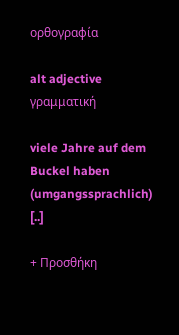ορθογραφία

alt adjective γραμματική

viele Jahre auf dem Buckel haben (umgangssprachlich) [..]

+ Προσθήκη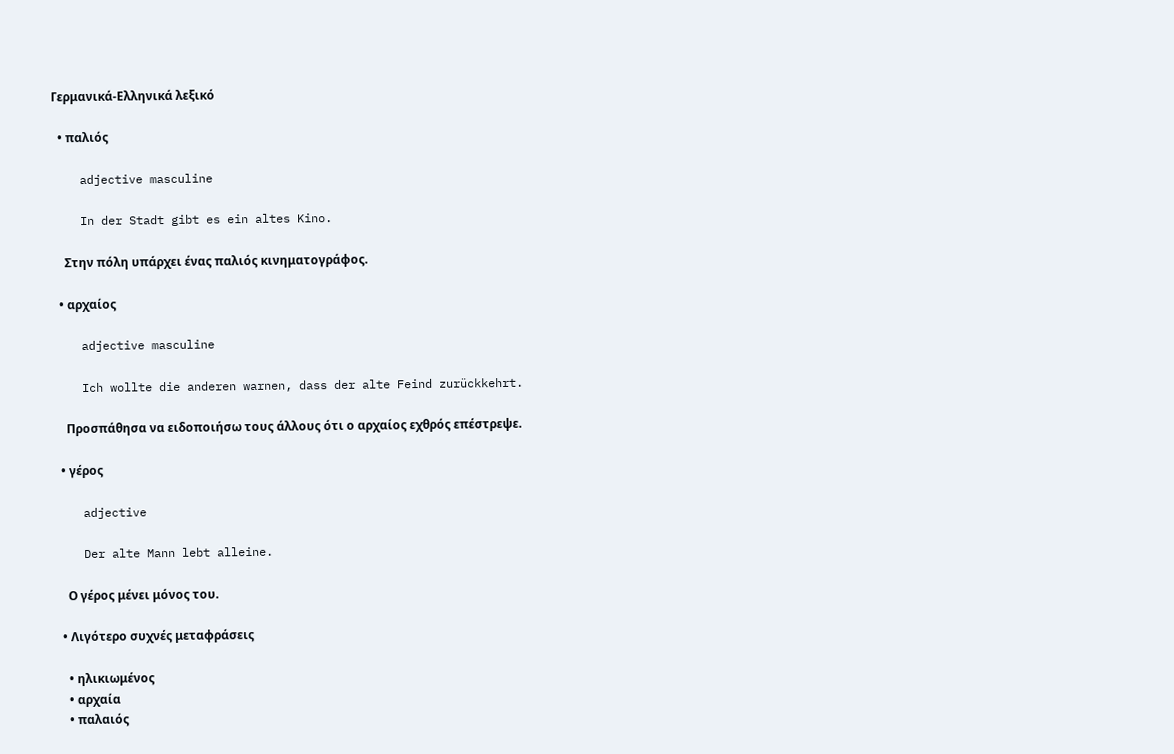Γερμανικά-Ελληνικά λεξικό

  • παλιός

    adjective masculine

    In der Stadt gibt es ein altes Kino.

    Στην πόλη υπάρχει ένας παλιός κινηματογράφος.

  • αρχαίος

    adjective masculine

    Ich wollte die anderen warnen, dass der alte Feind zurückkehrt.

    Προσπάθησα να ειδοποιήσω τους άλλους ότι ο αρχαίος εχθρός επέστρεψε.

  • γέρος

    adjective

    Der alte Mann lebt alleine.

    Ο γέρος μένει μόνος του.

  • Λιγότερο συχνές μεταφράσεις

    • ηλικιωμένος
    • αρχαία
    • παλαιός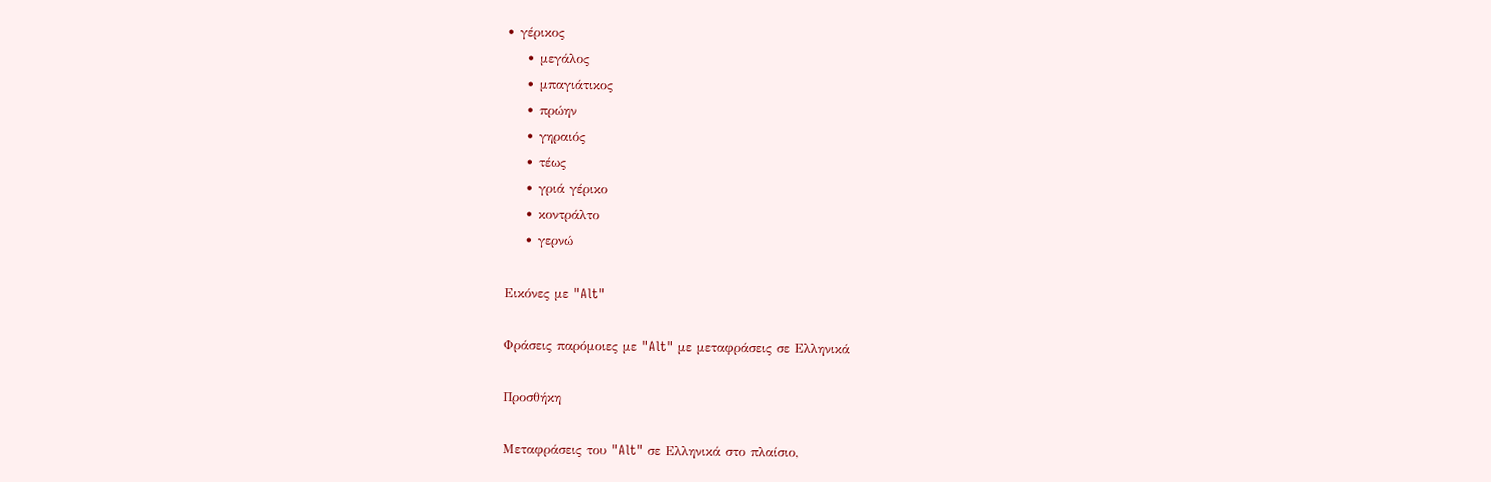• γέρικος
    • μεγάλος
    • μπαγιάτικος
    • πρώην
    • γηραιός
    • τέως
    • γριά γέρικο
    • κοντράλτο
    • γερνώ

Εικόνες με "Alt"

Φράσεις παρόμοιες με "Alt" με μεταφράσεις σε Ελληνικά

Προσθήκη

Μεταφράσεις του "Alt" σε Ελληνικά στο πλαίσιο,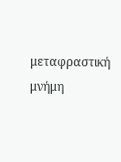μεταφραστική μνήμη